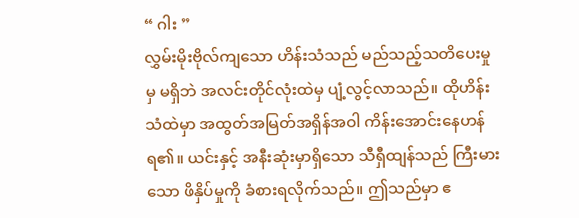“ ဂါး ”
လွှမ်းမိုးဗိုလ်ကျသော ဟိန်းသံသည် မည်သည့်သတိပေးမှုမှ မရှိဘဲ အလင်းတိုင်လုံးထဲမှ ပျံ့လွင့်လာသည်။ ထိုဟိန်းသံထဲမှာ အထွတ်အမြတ်အရှိန်အဝါ ကိန်းအောင်းနေဟန် ရ၏။ ယင်းနှင့် အနီးဆုံးမှာရှိသော သီရှီထျန်သည် ကြီးမားသော ဖိနှိပ်မှုကို ခံစားရလိုက်သည်။ ဤသည်မှာ ဧ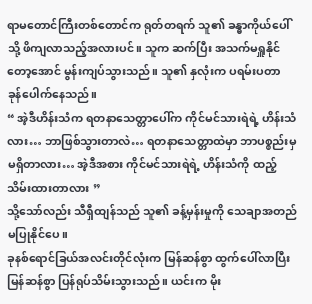ရာမတောင်ကြီးတစ်တောင်က ရုတ်တရက် သူ၏ ခန္ဓာကိုယ်ပေါ်သို့ ဖိကျလာသည့်အလားပင်။ သူက ဆက်ပြီး အသက်မရှူနိုင်တော့အောင် မွန်းကျပ်သွားသည်။ သူ၏ နှလုံးက ပရမ်းပတာ ခုန်ပေါက်နေသည်။
“ အဲ့ဒီဟိန်းသံက ရတနာသေတ္တာပေါ်က ကိုင်မင်သားရဲရဲ့ ဟိန်းသံလား… ဘာဖြစ်သွားတာလဲ… ရတနာသေတ္တာထဲမှာ ဘာပစ္စည်းမှမရှိတာလား… အဲ့ဒီအစား ကိုင်မင်သားရဲရဲ့ ဟိန်းသံကို ထည့်သိမ်းထားတာလား ”
သို့သော်လည်း သီရှီထျန်သည် သူ၏ ခန့်မှန်းမှုကို သေချာအတည်မပြုနိုင်ပေ။
ခုနစ်ရောင်ခြယ်အလင်းတိုင်လုံးက မြန်ဆန်စွာ ထွက်ပေါ်လာပြီး မြန်ဆန်စွာ ပြန်ရုပ်သိမ်းသွားသည်။ ယင်းက မိုး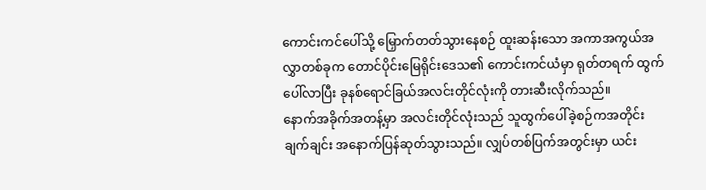ကောင်းကင်ပေါ်သို့ မြှောက်တတ်သွားနေစဉ် ထူးဆန်းသော အကာအကွယ်အလွှာတစ်ခုက တောင်ပိုင်းမြေရိုင်းဒေသ၏ ကောင်းကင်ယံမှာ ရုတ်တရက် ထွက်ပေါ်လာပြီး ခုနစ်ရောင်ခြယ်အလင်းတိုင်လုံးကို တားဆီးလိုက်သည်။
နောက်အခိုက်အတန့်မှာ အလင်းတိုင်လုံးသည် သူထွက်ပေါ်ခဲ့စဉ်ကအတိုင်း ချက်ချင်း အနောက်ပြန်ဆုတ်သွားသည်။ လျှပ်တစ်ပြက်အတွင်းမှာ ယင်း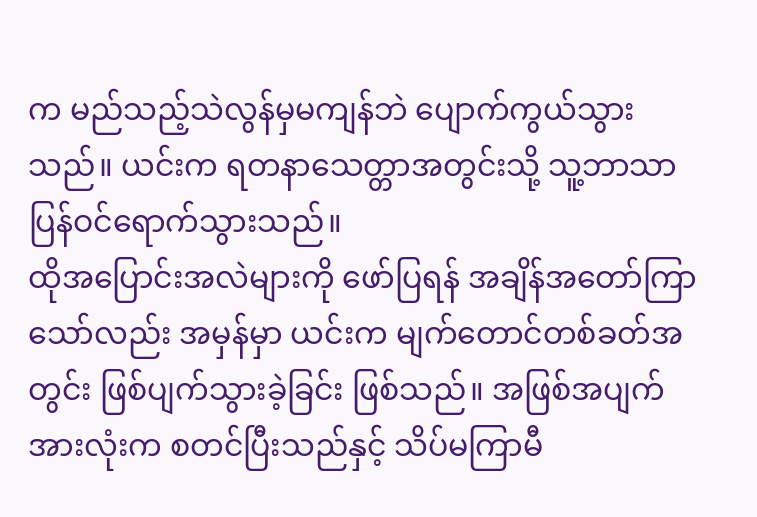က မည်သည့်သဲလွန်မှမကျန်ဘဲ ပျောက်ကွယ်သွားသည်။ ယင်းက ရတနာသေတ္တာအတွင်းသို့ သူ့ဘာသာ ပြန်ဝင်ရောက်သွားသည်။
ထိုအပြောင်းအလဲများကို ဖော်ပြရန် အချိန်အတော်ကြာသော်လည်း အမှန်မှာ ယင်းက မျက်တောင်တစ်ခတ်အတွင်း ဖြစ်ပျက်သွားခဲ့ခြင်း ဖြစ်သည်။ အဖြစ်အပျက်အားလုံးက စတင်ပြီးသည်နှင့် သိပ်မကြာမီ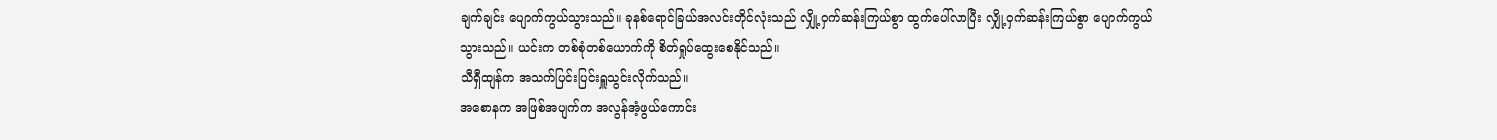ချက်ချင်း ပျောက်ကွယ်သွားသည်။ ခုနစ်ရောင်ခြယ်အလင်းတိုင်လုံးသည် လျှို့ဝှက်ဆန်းကြယ်စွာ ထွက်ပေါ်လာပြီး လျှို့ဝှက်ဆန်းကြယ်စွာ ပျောက်ကွယ်သွားသည်။ ယင်းက တစ်စုံတစ်ယောက်ကို စိတ်ရှုပ်ထွေးစေနိုင်သည်။
သီရှီထျန်က အသက်ပြင်းပြင်းရှူသွင်းလိုက်သည်။
အစောနက အဖြစ်အပျက်က အလွန်အံ့ဖွယ်ကောင်း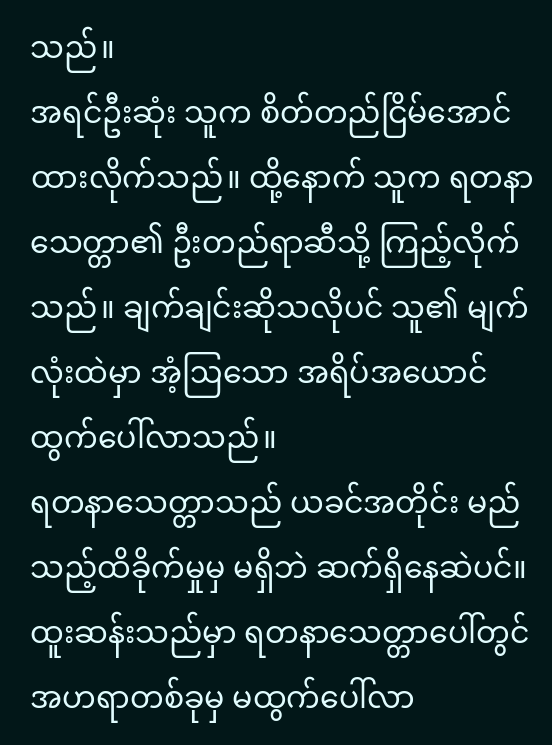သည်။
အရင်ဦးဆုံး သူက စိတ်တည်ငြိမ်အောင် ထားလိုက်သည်။ ထို့နောက် သူက ရတနာသေတ္တာ၏ ဦးတည်ရာဆီသို့ ကြည့်လိုက်သည်။ ချက်ချင်းဆိုသလိုပင် သူ၏ မျက်လုံးထဲမှာ အံ့ဩသော အရိပ်အယောင် ထွက်ပေါ်လာသည်။
ရတနာသေတ္တာသည် ယခင်အတိုင်း မည်သည့်ထိခိုက်မှုမှ မရှိဘဲ ဆက်ရှိနေဆဲပင်။ ထူးဆန်းသည်မှာ ရတနာသေတ္တာပေါ်တွင် အဟရာတစ်ခုမှ မထွက်ပေါ်လာ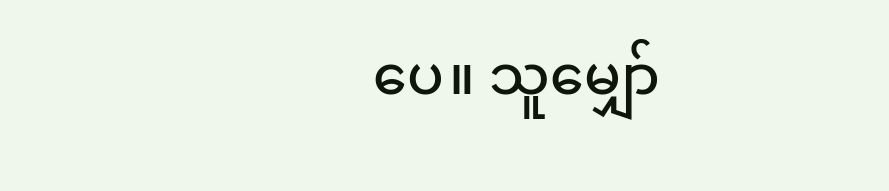ပေ။ သူမျှော်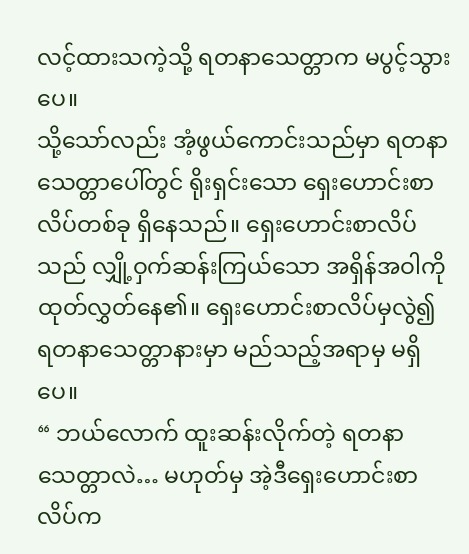လင့်ထားသကဲ့သို့ ရတနာသေတ္တာက မပွင့်သွားပေ။
သို့သော်လည်း အံ့ဖွယ်ကောင်းသည်မှာ ရတနာသေတ္တာပေါ်တွင် ရိုးရှင်းသော ရှေးဟောင်းစာလိပ်တစ်ခု ရှိနေသည်။ ရှေးဟောင်းစာလိပ်သည် လျှို့ဝှက်ဆန်းကြယ်သော အရှိန်အဝါကို ထုတ်လွှတ်နေ၏။ ရှေးဟောင်းစာလိပ်မှလွဲ၍ ရတနာသေတ္တာနားမှာ မည်သည့်အရာမှ မရှိပေ။
“ ဘယ်လောက် ထူးဆန်းလိုက်တဲ့ ရတနာသေတ္တာလဲ… မဟုတ်မှ အဲ့ဒီရှေးဟောင်းစာလိပ်က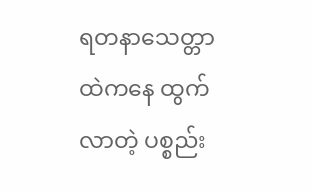ရတနာသေတ္တာထဲကနေ ထွက်လာတဲ့ ပစ္စည်း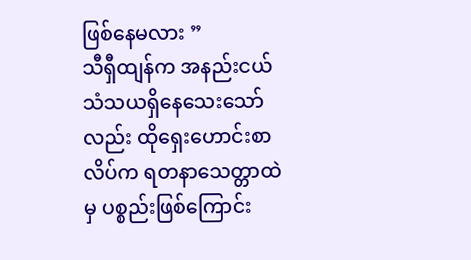ဖြစ်နေမလား ”
သီရှီထျန်က အနည်းငယ် သံသယရှိနေသေးသော်လည်း ထိုရှေးဟောင်းစာလိပ်က ရတနာသေတ္တာထဲမှ ပစ္စည်းဖြစ်ကြောင်း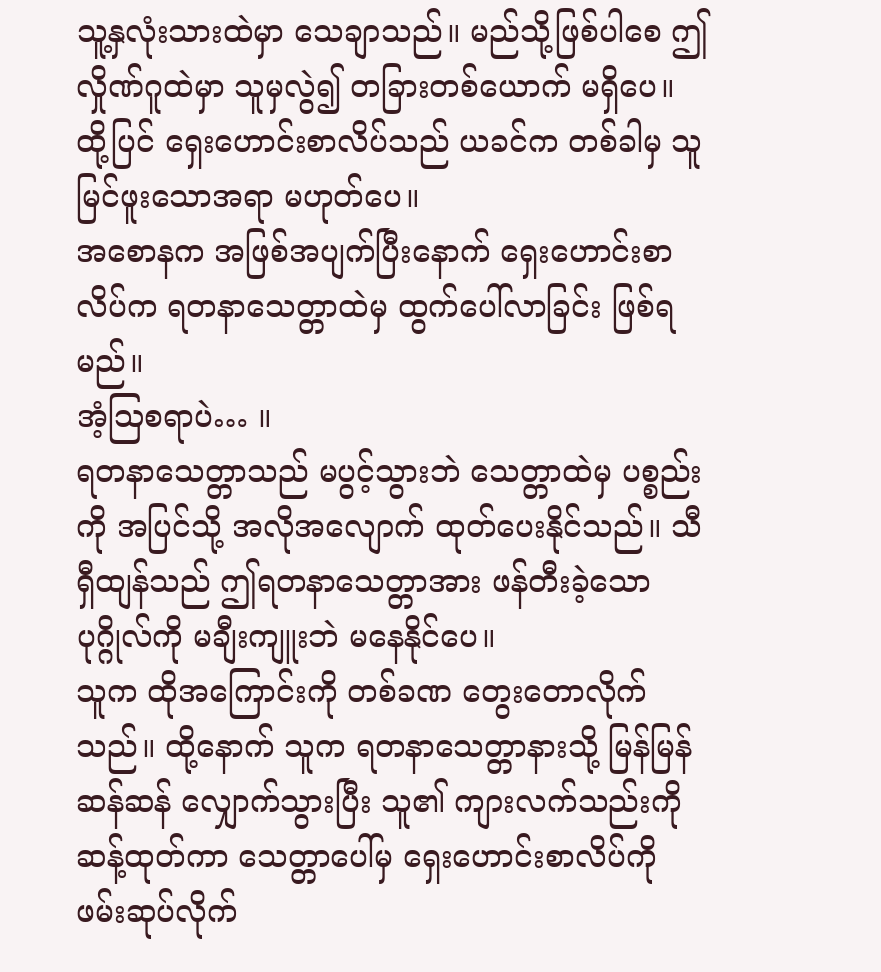သူ့နှလုံးသားထဲမှာ သေချာသည်။ မည်သို့ဖြစ်ပါစေ ဤလှိုဏ်ဂူထဲမှာ သူမှလွဲ၍ တခြားတစ်ယောက် မရှိပေ။ ထို့ပြင် ရှေးဟောင်းစာလိပ်သည် ယခင်က တစ်ခါမှ သူမြင်ဖူးသောအရာ မဟုတ်ပေ။
အစောနက အဖြစ်အပျက်ပြီးနောက် ရှေးဟောင်းစာလိပ်က ရတနာသေတ္တာထဲမှ ထွက်ပေါ်လာခြင်း ဖြစ်ရမည်။
အံ့ဩစရာပဲ… ။
ရတနာသေတ္တာသည် မပွင့်သွားဘဲ သေတ္တာထဲမှ ပစ္စည်းကို အပြင်သို့ အလိုအလျောက် ထုတ်ပေးနိုင်သည်။ သီရှီထျန်သည် ဤရတနာသေတ္တာအား ဖန်တီးခဲ့သော ပုဂ္ဂိုလ်ကို မချီးကျူးဘဲ မနေနိုင်ပေ။
သူက ထိုအကြောင်းကို တစ်ခဏ တွေးတောလိုက်သည်။ ထို့နောက် သူက ရတနာသေတ္တာနားသို့ မြန်မြန်ဆန်ဆန် လျှောက်သွားပြီး သူ၏ ကျားလက်သည်းကို ဆန့်ထုတ်ကာ သေတ္တာပေါ်မှ ရှေးဟောင်းစာလိပ်ကို ဖမ်းဆုပ်လိုက်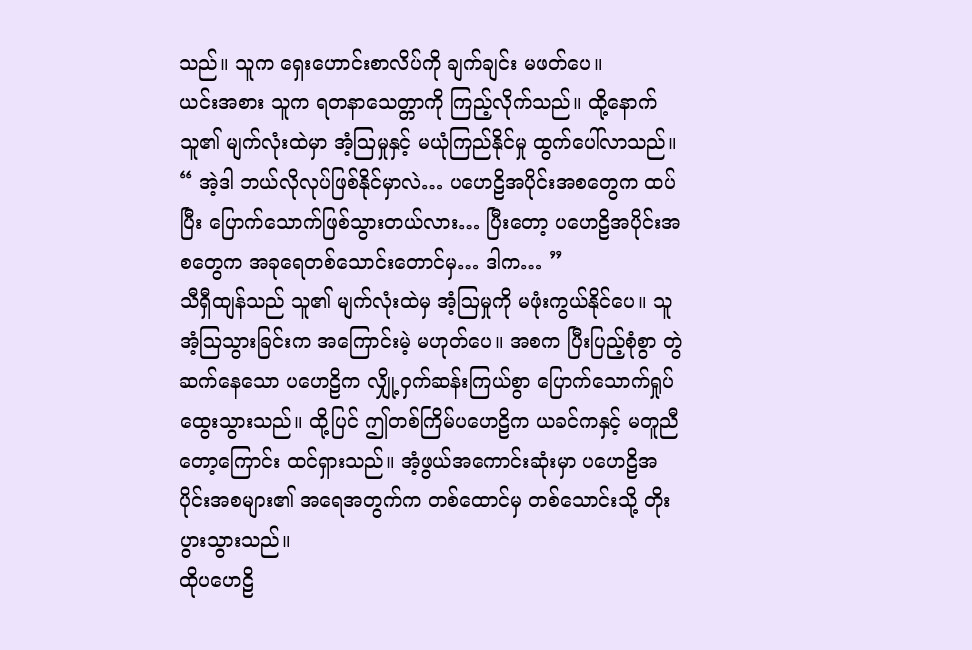သည်။ သူက ရှေးဟောင်းစာလိပ်ကို ချက်ချင်း မဖတ်ပေ။
ယင်းအစား သူက ရတနာသေတ္တာကို ကြည့်လိုက်သည်။ ထို့နောက် သူ၏ မျက်လုံးထဲမှာ အံ့ဩမှုနှင့် မယုံကြည်နိုင်မှု ထွက်ပေါ်လာသည်။
“ အဲ့ဒါ ဘယ်လိုလုပ်ဖြစ်နိုင်မှာလဲ… ပဟေဠိအပိုင်းအစတွေက ထပ်ပြီး ပြောက်သောက်ဖြစ်သွားတယ်လား… ပြီးတော့ ပဟေဠိအပိုင်းအစတွေက အခုရေတစ်သောင်းတောင်မှ… ဒါက… ”
သီရှီထျန်သည် သူ၏ မျက်လုံးထဲမှ အံ့ဩမှုကို မဖုံးကွယ်နိုင်ပေ။ သူအံ့ဩသွားခြင်းက အကြောင်းမဲ့ မဟုတ်ပေ။ အစက ပြီးပြည့်စုံစွာ တွဲဆက်နေသော ပဟေဠိက လျှို့ဝှက်ဆန်းကြယ်စွာ ပြောက်သောက်ရှုပ်ထွေးသွားသည်။ ထို့ပြင် ဤတစ်ကြိမ်ပဟေဠိက ယခင်ကနှင့် မတူညီတော့ကြောင်း ထင်ရှားသည်။ အံ့ဖွယ်အကောင်းဆုံးမှာ ပဟေဠိအပိုင်းအစများ၏ အရေအတွက်က တစ်ထောင်မှ တစ်သောင်းသို့ တိုးပွားသွားသည်။
ထိုပဟေဠိ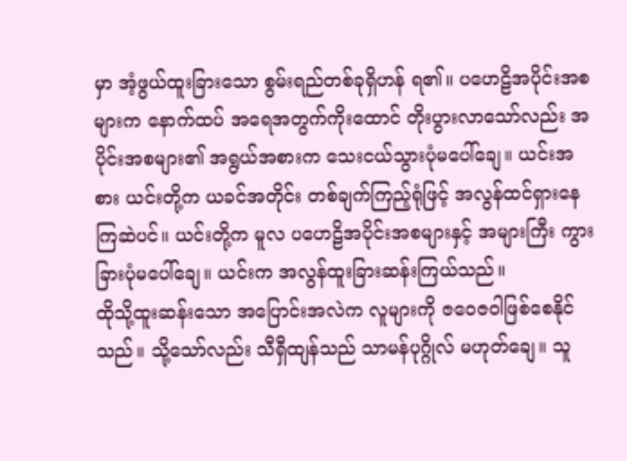မှာ အံ့ဖွယ်ထူးခြားသော စွမ်းရည်တစ်ခုရှိဟန် ရ၏။ ပဟေဠိအပိုင်းအစများက နောက်ထပ် အရေအတွက်ကိုးထောင် တိုးပွားလာသော်လည်း အပိုင်းအစများ၏ အရွယ်အစားက သေးငယ်သွားပုံမပေါ်ချေ။ ယင်းအစား ယင်းတို့က ယခင်အတိုင်း တစ်ချက်ကြည့်ရုံဖြင့် အလွန်ထင်ရှားနေကြဆဲပင်။ ယင်းတို့က မူလ ပဟေဠိအပိုင်းအစများနှင့် အများကြီး ကွားခြားပုံမပေါ်ချေ။ ယင်းက အလွန်ထူးခြားဆန်းကြယ်သည်။
ထိုသို့ထူးဆန်းသော အပြောင်းအလဲက လူများကို ဇဝေဇဝါဖြစ်စေနိုင်သည်။ သို့သော်လည်း သီရှီထျန်သည် သာမန်ပုဂ္ဂိုလ် မဟုတ်ချေ။ သူ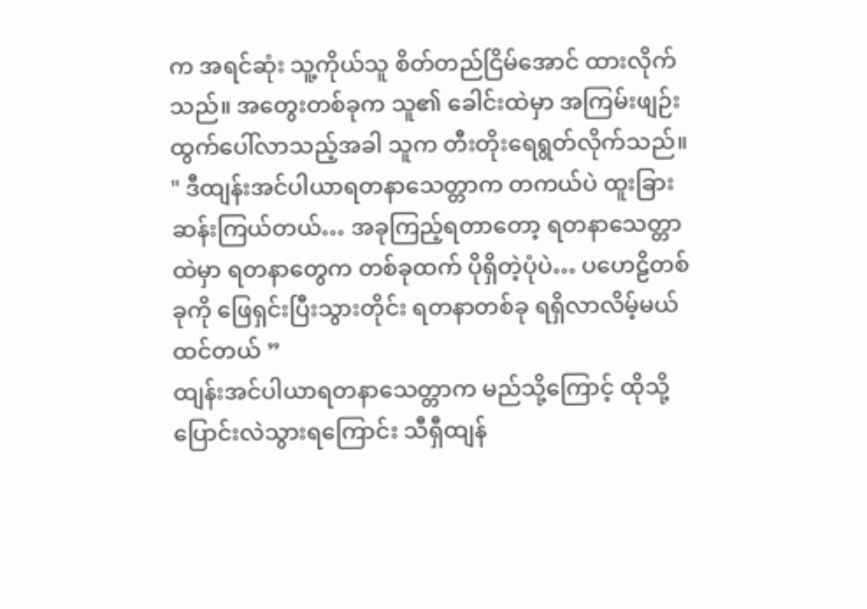က အရင်ဆုံး သူ့ကိုယ်သူ စိတ်တည်ငြိမ်အောင် ထားလိုက်သည်။ အတွေးတစ်ခုက သူ၏ ခေါင်းထဲမှာ အကြမ်းဖျဉ်း ထွက်ပေါ်လာသည့်အခါ သူက တီးတိုးရေရွတ်လိုက်သည်။
" ဒီထျန်းအင်ပါယာရတနာသေတ္တာက တကယ်ပဲ ထူးခြားဆန်းကြယ်တယ်… အခုကြည့်ရတာတော့ ရတနာသေတ္တာထဲမှာ ရတနာတွေက တစ်ခုထက် ပိုရှိတဲ့ပုံပဲ… ပဟေဠိတစ်ခုကို ဖြေရှင်းပြီးသွားတိုင်း ရတနာတစ်ခု ရရှိလာလိမ့်မယ် ထင်တယ် ”
ထျန်းအင်ပါယာရတနာသေတ္တာက မည်သို့ကြောင့် ထိုသို့ပြောင်းလဲသွားရကြောင်း သီရှီထျန်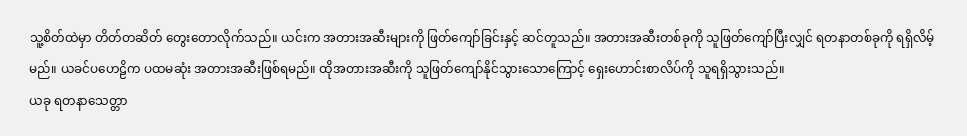သူ့စိတ်ထဲမှာ တိတ်တဆိတ် တွေးတောလိုက်သည်။ ယင်းက အတားအဆီးများကို ဖြတ်ကျော်ခြင်းနှင့် ဆင်တူသည်။ အတားအဆီးတစ်ခုကို သူဖြတ်ကျော်ပြီးလျှင် ရတနာတစ်ခုကို ရရှိလိမ့်မည်။ ယခင်ပဟေဠိက ပထမဆုံး အတားအဆီးဖြစ်ရမည်။ ထိုအတားအဆီးကို သူဖြတ်ကျော်နိုင်သွားသောကြောင့် ရှေးဟောင်းစာလိပ်ကို သူရရှိသွားသည်။
ယခု ရတနာသေတ္တာ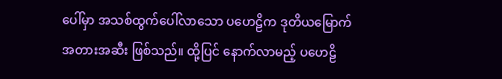ပေါ်မှာ အသစ်ထွက်ပေါ်လာသော ပဟေဠိက ဒုတိယမြောက်အတားအဆီး ဖြစ်သည်။ ထို့ပြင် နောက်လာမည့် ပဟေဠိ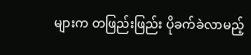များက တဖြည်းဖြည်း ပိုခက်ခဲလာမည့်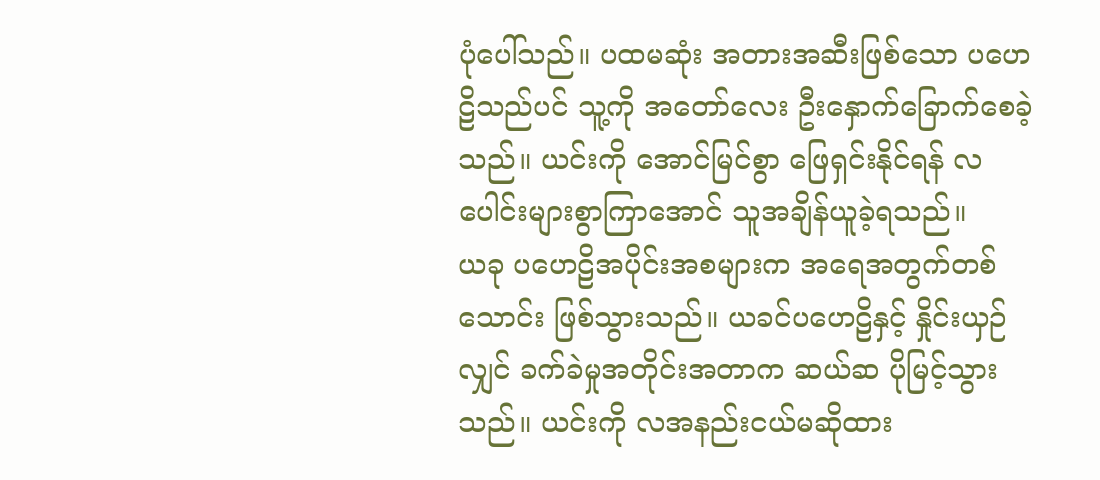ပုံပေါ်သည်။ ပထမဆုံး အတားအဆီးဖြစ်သော ပဟေဠိသည်ပင် သူ့ကို အတော်လေး ဦးနှောက်ခြောက်စေခဲ့သည်။ ယင်းကို အောင်မြင်စွာ ဖြေရှင်းနိုင်ရန် လပေါင်းများစွာကြာအောင် သူအချိန်ယူခဲ့ရသည်။
ယခု ပဟေဠိအပိုင်းအစများက အရေအတွက်တစ်သောင်း ဖြစ်သွားသည်။ ယခင်ပဟေဠိနှင့် နှိုင်းယှဉ်လျှင် ခက်ခဲမှုအတိုင်းအတာက ဆယ်ဆ ပိုမြင့်သွားသည်။ ယင်းကို လအနည်းငယ်မဆိုထား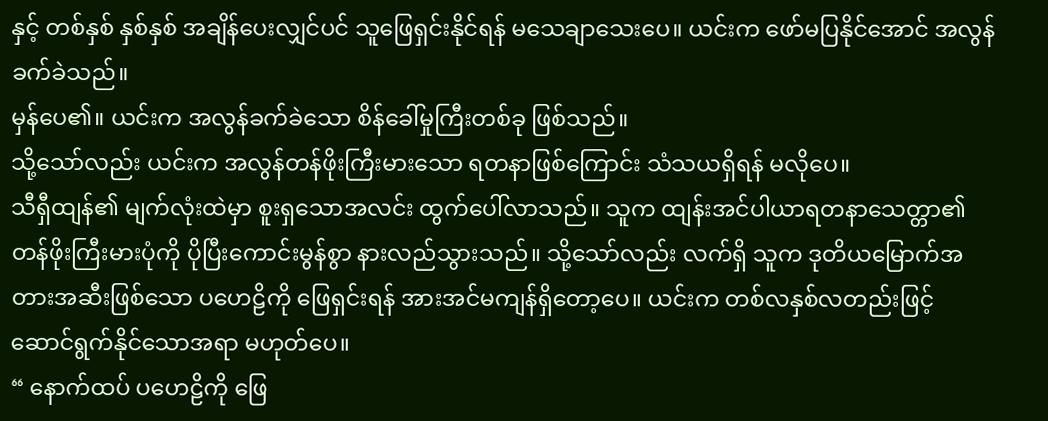နှင့် တစ်နှစ် နှစ်နှစ် အချိန်ပေးလျှင်ပင် သူဖြေရှင်းနိုင်ရန် မသေချာသေးပေ။ ယင်းက ဖော်မပြနိုင်အောင် အလွန်ခက်ခဲသည်။
မှန်ပေ၏။ ယင်းက အလွန်ခက်ခဲသော စိန်ခေါ်မှုကြီးတစ်ခု ဖြစ်သည်။
သို့သော်လည်း ယင်းက အလွန်တန်ဖိုးကြီးမားသော ရတနာဖြစ်ကြောင်း သံသယရှိရန် မလိုပေ။
သီရှီထျန်၏ မျက်လုံးထဲမှာ စူးရှသောအလင်း ထွက်ပေါ်လာသည်။ သူက ထျန်းအင်ပါယာရတနာသေတ္တာ၏ တန်ဖိုးကြီးမားပုံကို ပိုပြီးကောင်းမွန်စွာ နားလည်သွားသည်။ သို့သော်လည်း လက်ရှိ သူက ဒုတိယမြောက်အတားအဆီးဖြစ်သော ပဟေဠိကို ဖြေရှင်းရန် အားအင်မကျန်ရှိတော့ပေ။ ယင်းက တစ်လနှစ်လတည်းဖြင့် ဆောင်ရွက်နိုင်သောအရာ မဟုတ်ပေ။
“ နောက်ထပ် ပဟေဠိကို ဖြေ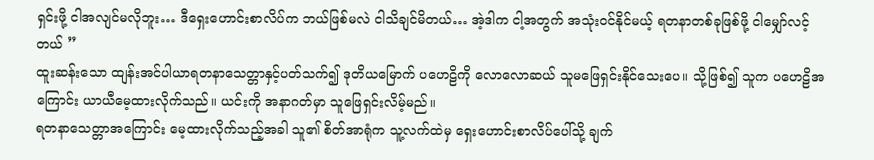ရှင်းဖို့ ငါအလျင်မလိုဘူး… ဒီရှေးဟောင်းစာလိပ်က ဘယ်ဖြစ်မလဲ ငါသိချင်မိတယ်… အဲ့ဒါက ငါ့အတွက် အသုံးဝင်နိုင်မယ့် ရတနာတစ်ခုဖြစ်ဖို့ ငါမျှော်လင့်တယ် ”
ထူးဆန်းသော ထျန်းအင်ပါယာရတနာသေတ္တာနှင့်ပတ်သက်၍ ဒုတိယမြောက် ပဟေဠိကို လောလောဆယ် သူမဖြေရှင်းနိုင်သေးပေ။ သို့ဖြစ်၍ သူက ပဟေဠိအကြောင်း ယာယီမေ့ထားလိုက်သည်။ ယင်းကို အနာဂတ်မှာ သူဖြေရှင်းလိမ့်မည်။
ရတနာသေတ္တာအကြောင်း မေ့ထားလိုက်သည့်အခါ သူ၏ စိတ်အာရုံက သူ့လက်ထဲမှ ရှေးဟောင်းစာလိပ်ပေါ်သို့ ချက်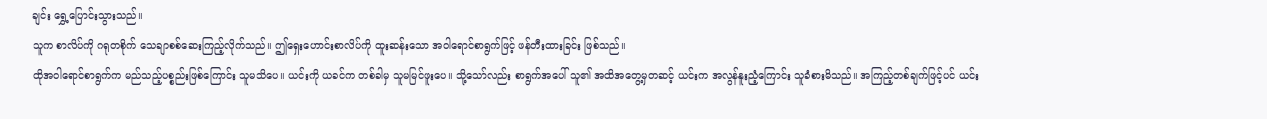ချင်း ရွှေ့ပြောင်းသွားသည်။
သူက စာလိပ်ကို ဂရုတစိုက် သေချာစစ်ဆေးကြည့်လိုက်သည်။ ဤရှေးဟောင်းစာလိပ်ကို ထူးဆန်းသော အဝါရောင်စာရွက်ဖြင့် ဖန်တီးထားခြင်း ဖြစ်သည်။
ထိုအဝါရောင်စာရွက်က မည်သည့်ပစ္စည်းဖြစ်ကြောင်း သူမသိပေ။ ယင်းကို ယခင်က တစ်ခါမှ သူမမြင်ဖူးပေ။ သို့သော်လည်း စာရွက်အပေါ် သူ၏ အထိအတွေ့မှတဆင့် ယင်းက အလွန်နူးညံ့ကြောင်း သူခံစားမိသည်။ အကြည့်တစ်ချက်ဖြင့်ပင် ယင်း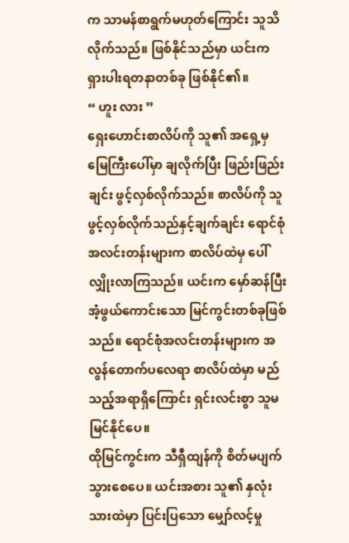က သာမန်စာရွက်မဟုတ်ကြောင်း သူသိလိုက်သည်။ ဖြစ်နိုင်သည်မှာ ယင်းက ရှားပါးရတနာတစ်ခု ဖြစ်နိုင်၏။
“ ဟူး လား ”
ရှေးဟောင်းစာလိပ်ကို သူ၏ အရှေ့မှ မြေကြီးပေါ်မှာ ချလိုက်ပြီး ဖြည်းဖြည်းချင်း ဖွင့်လှစ်လိုက်သည်။ စာလိပ်ကို သူဖွင့်လှစ်လိုက်သည်နှင့်ချက်ချင်း ရောင်စုံအလင်းတန်းများက စာလိပ်ထဲမှ ပေါ်လျှိုးလာကြသည်။ ယင်းက မှော်ဆန်ပြီး အံ့ဖွယ်ကောင်းသော မြင်ကွင်းတစ်ခုဖြစ်သည်။ ရောင်စုံအလင်းတန်းများက အလွန်တောက်ပလေရာ စာလိပ်ထဲမှာ မည်သည့်အရာရှိကြောင်း ရှင်းလင်းစွာ သူမမြင်နိုင်ပေ။
ထိုမြင်ကွင်းက သီရှီထျန်ကို စိတ်မပျက်သွားစေပေ။ ယင်းအစား သူ၏ နှလုံးသားထဲမှာ ပြင်းပြသော မျှော်လင့်မှု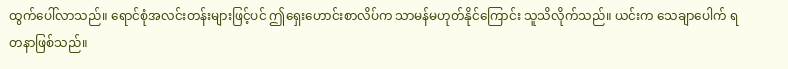ထွက်ပေါ်လာသည်။ ရောင်စုံအလင်းတန်းများဖြင့်ပင် ဤရှေးဟောင်းစာလိပ်က သာမန်မဟုတ်နိုင်ကြောင်း သူသိလိုက်သည်။ ယင်းက သေချာပေါက် ရတနာဖြစ်သည်။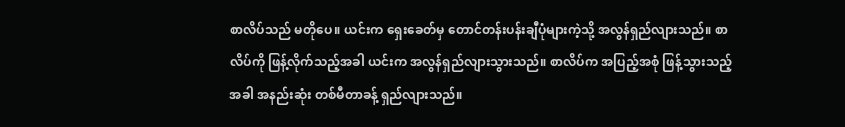စာလိပ်သည် မတိုပေ။ ယင်းက ရှေးခေတ်မှ တောင်တန်းပန်းချီပုံများကဲ့သို့ အလွန်ရှည်လျားသည်။ စာလိပ်ကို ဖြန့်လိုက်သည့်အခါ ယင်းက အလွန်ရှည်လျားသွားသည်။ စာလိပ်က အပြည့်အစုံ ဖြန့်သွားသည့်အခါ အနည်းဆုံး တစ်မီတာခန့် ရှည်လျားသည်။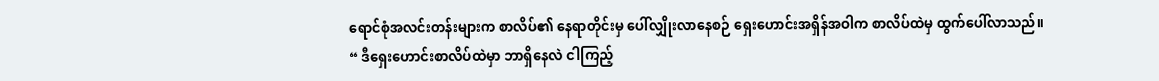ရောင်စုံအလင်းတန်းများက စာလိပ်၏ နေရာတိုင်းမှ ပေါ်လျှိုးလာနေစဉ် ရှေးဟောင်းအရှိန်အဝါက စာလိပ်ထဲမှ ထွက်ပေါ်လာသည်။
“ ဒီရှေးဟောင်းစာလိပ်ထဲမှာ ဘာရှိနေလဲ ငါကြည့်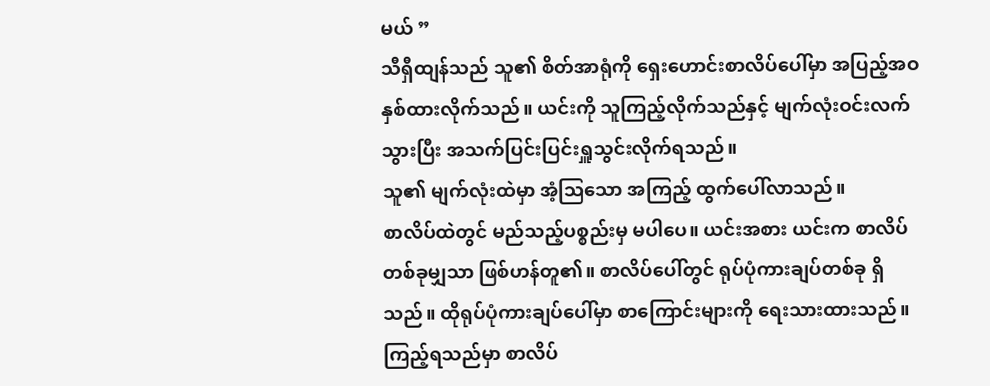မယ် ”
သီရှီထျန်သည် သူ၏ စိတ်အာရုံကို ရှေးဟောင်းစာလိပ်ပေါ်မှာ အပြည့်အဝ နှစ်ထားလိုက်သည်။ ယင်းကို သူကြည့်လိုက်သည်နှင့် မျက်လုံးဝင်းလက်သွားပြီး အသက်ပြင်းပြင်းရှူသွင်းလိုက်ရသည်။
သူ၏ မျက်လုံးထဲမှာ အံ့ဩသော အကြည့် ထွက်ပေါ်လာသည်။
စာလိပ်ထဲတွင် မည်သည့်ပစ္စည်းမှ မပါပေ။ ယင်းအစား ယင်းက စာလိပ်တစ်ခုမျှသာ ဖြစ်ဟန်တူ၏။ စာလိပ်ပေါ်တွင် ရုပ်ပုံကားချပ်တစ်ခု ရှိသည်။ ထိုရုပ်ပုံကားချပ်ပေါ်မှာ စာကြောင်းများကို ရေးသားထားသည်။ ကြည့်ရသည်မှာ စာလိပ်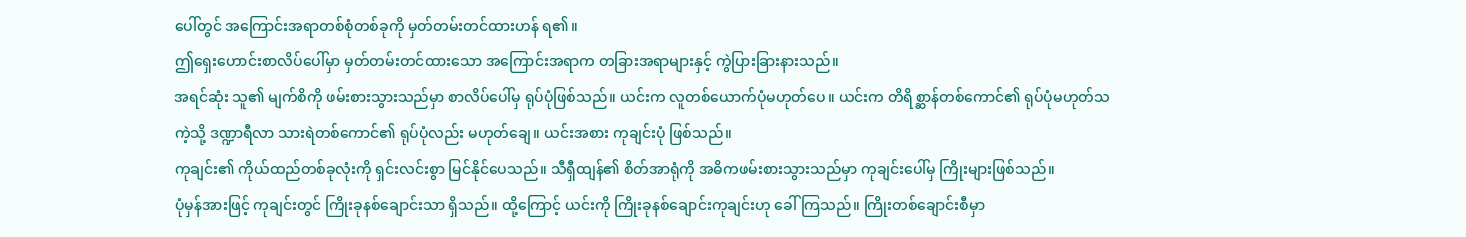ပေါ်တွင် အကြောင်းအရာတစ်စုံတစ်ခုကို မှတ်တမ်းတင်ထားဟန် ရ၏။
ဤရှေးဟောင်းစာလိပ်ပေါ်မှာ မှတ်တမ်းတင်ထားသော အကြောင်းအရာက တခြားအရာများနှင့် ကွဲပြားခြားနားသည်။
အရင်ဆုံး သူ၏ မျက်စိကို ဖမ်းစားသွားသည်မှာ စာလိပ်ပေါ်မှ ရုပ်ပုံဖြစ်သည်။ ယင်းက လူတစ်ယောက်ပုံမဟုတ်ပေ။ ယင်းက တိရိစ္ဆာန်တစ်ကောင်၏ ရုပ်ပုံမဟုတ်သကဲ့သို့ ဒဏ္ဍာရီလာ သားရဲတစ်ကောင်၏ ရုပ်ပုံလည်း မဟုတ်ချေ။ ယင်းအစား ကုချင်းပုံ ဖြစ်သည်။
ကုချင်း၏ ကိုယ်ထည်တစ်ခုလုံးကို ရှင်းလင်းစွာ မြင်နိုင်ပေသည်။ သီရှီထျန်၏ စိတ်အာရုံကို အဓိကဖမ်းစားသွားသည်မှာ ကုချင်းပေါ်မှ ကြိုးများဖြစ်သည်။
ပုံမှန်အားဖြင့် ကုချင်းတွင် ကြိုးခုနစ်ချောင်းသာ ရှိသည်။ ထို့ကြောင့် ယင်းကို ကြိုးခုနစ်ချောင်းကုချင်းဟု ခေါ်ကြသည်။ ကြိုးတစ်ချောင်းစီမှာ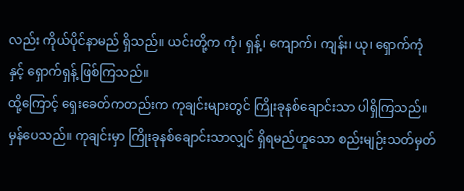လည်း ကိုယ်ပိုင်နာမည် ရှိသည်။ ယင်းတို့က ကုံ၊ ရှန့်၊ ကျောက်၊ ကျန်း၊ ယု၊ ရှောက်ကုံနှင့် ရှောက်ရှန့် ဖြစ်ကြသည်။
ထို့ကြောင့် ရှေးခေတ်ကတည်းက ကုချင်းများတွင် ကြိုးခုနစ်ချောင်းသာ ပါရှိကြသည်။ မှန်ပေသည်။ ကုချင်းမှာ ကြိုးခုနစ်ချောင်းသာလျှင် ရှိရမည်ဟူသော စည်းမျဉ်းသတ်မှတ်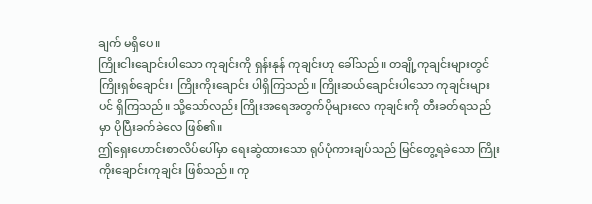ချက် မရှိပေ။
ကြိုးငါးချောင်းပါသော ကုချင်းကို ရှန်းနုန် ကုချင်းဟု ခေါ်သည်။ တချို့ကုချင်းများတွင် ကြိုးရှစ်ချောင်း၊ ကြိုးကိုးချောင်း ပါရှိကြသည်။ ကြိုးဆယ်ချောင်းပါသော ကုချင်းများပင် ရှိကြသည်။ သို့သော်လည်း ကြိုးအရေအတွက်ပိုများလေ ကုချင်းကို တီးခတ်ရသည်မှာ ပိုပြီးခက်ခဲလေ ဖြစ်၏။
ဤရှေးဟောင်းစာလိပ်ပေါ်မှာ ရေးဆွဲထားသော ရုပ်ပုံကားချပ်သည် မြင်တွေ့ရခဲသော ကြိုးကိုးချောင်းကုချင်း ဖြစ်သည်။ ကု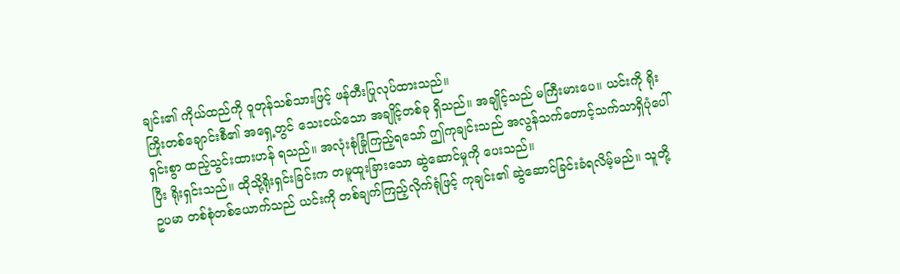ချင်း၏ ကိုယ်ထည်ကို ဝူတုန်သစ်သားဖြင့် ဖန်တီးပြုလုပ်ထားသည်။
ကြိုးတစ်ချောင်းစီ၏ အရှေ့တွင် သေးငယ်သော အချိုင့်တစ်ခု ရှိသည်။ အချိုင့်သည် မကြီးမားပေ။ ယင်းကို ရိုးရှင်းစွာ ထည့်သွင်းထားဟန် ရသည်။ အလုံးစုံခြုံကြည့်ရသော် ဤကုချင်းသည် အလွန်သက်တောင့်သက်သာရှိပုံပေါ်ပြီး ရိုးရှင်းသည်။ ထိုသို့ရိုးရှင်းခြင်းက တမူထူးခြားသော ဆွဲဆောင်မှုကို ပေးသည်။
ဥပမာ တစ်စုံတစ်ယောက်သည် ယင်းကို တစ်ချက်ကြည့်လိုက်ရုံဖြင့် ကုချင်း၏ ဆွဲဆောင်ခြင်းခံရလိမ့်မည်။ သူတို့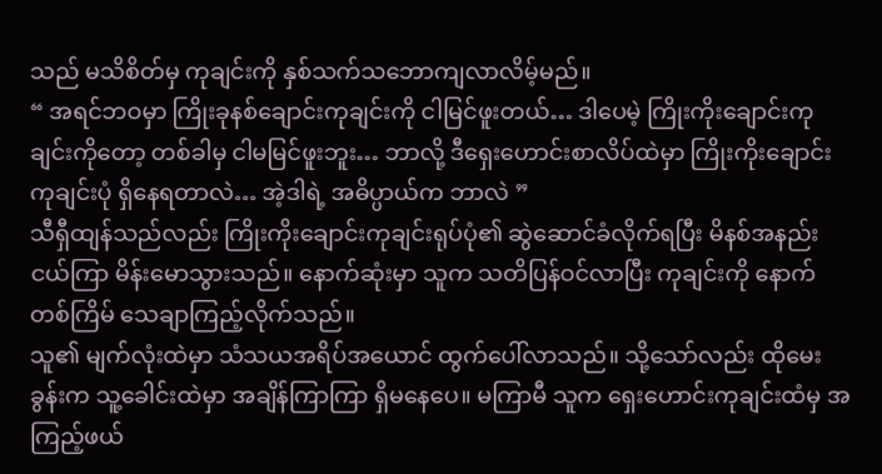သည် မသိစိတ်မှ ကုချင်းကို နှစ်သက်သဘောကျလာလိမ့်မည်။
“ အရင်ဘဝမှာ ကြိုးခုနစ်ချောင်းကုချင်းကို ငါမြင်ဖူးတယ်… ဒါပေမဲ့ ကြိုးကိုးချောင်းကုချင်းကိုတော့ တစ်ခါမှ ငါမမြင်ဖူးဘူး… ဘာလို့ ဒီရှေးဟောင်းစာလိပ်ထဲမှာ ကြိုးကိုးချောင်းကုချင်းပုံ ရှိနေရတာလဲ… အဲ့ဒါရဲ့ အဓိပ္ပာယ်က ဘာလဲ ”
သီရှီထျန်သည်လည်း ကြိုးကိုးချောင်းကုချင်းရုပ်ပုံ၏ ဆွဲဆောင်ခံလိုက်ရပြီး မိနစ်အနည်းငယ်ကြာ မိန်းမောသွားသည်။ နောက်ဆုံးမှာ သူက သတိပြန်ဝင်လာပြီး ကုချင်းကို နောက်တစ်ကြိမ် သေချာကြည့်လိုက်သည်။
သူ၏ မျက်လုံးထဲမှာ သံသယအရိပ်အယောင် ထွက်ပေါ်လာသည်။ သို့သော်လည်း ထိုမေးခွန်းက သူ့ခေါင်းထဲမှာ အချိန်ကြာကြာ ရှိမနေပေ။ မကြာမီ သူက ရှေးဟောင်းကုချင်းထံမှ အကြည့်ဖယ်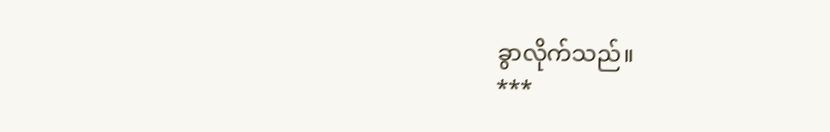ခွာလိုက်သည်။
***